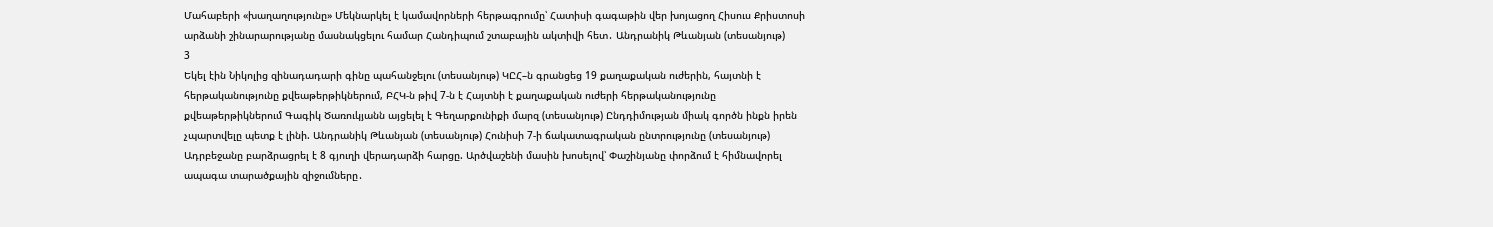Մահաբերի «խաղաղությունը» Մեկնարկել է կամավորների հերթագրումը՝ Հատիսի գագաթին վեր խոյացող Հիսուս Քրիստոսի արձանի շինարարությանը մասնակցելու համար Հանդիպում շտաբային ակտիվի հետ․ Անդրանիկ Թևանյան (տեսանյութ)
3
Եկել էին Նիկոլից զինադադարի գինը պահանջելու (տեսանյութ) ԿԸՀ–ն գրանցեց 19 քաղաքական ուժերին, հայտնի է հերթականությունը քվեաթերթիկներում, ԲՀԿ-ն թիվ 7-ն է Հայտնի է քաղաքական ուժերի հերթականությունը քվեաթերթիկներում Գագիկ Ծառուկյանն այցելել է Գեղարքունիքի մարզ (տեսանյութ) Ընդդիմության միակ գործն ինքն իրեն չպարտվելը պետք է լինի. Անդրանիկ Թևանյան (տեսանյութ) Հունիսի 7-ի ճակատագրական ընտրությունը (տեսանյութ) Ադրբեջանը բարձրացրել է 8 գյուղի վերադարձի հարցը. Արծվաշենի մասին խոսելով՝ Փաշինյանը փորձում է հիմնավորել ապագա տարածքային զիջումները․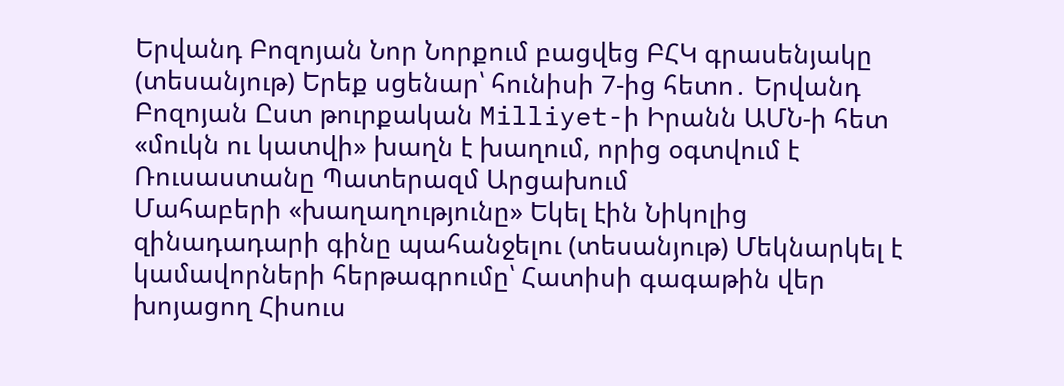Երվանդ Բոզոյան Նոր Նորքում բացվեց ԲՀԿ գրասենյակը (տեսանյութ) Երեք սցենար՝ հունիսի 7-ից հետո․ Երվանդ Բոզոյան Ըստ թուրքական Milliyet-ի Իրանն ԱՄՆ-ի հետ «մուկն ու կատվի» խաղն է խաղում, որից օգտվում է Ռուսաստանը Պատերազմ Արցախում
Մահաբերի «խաղաղությունը» Եկել էին Նիկոլից զինադադարի գինը պահանջելու (տեսանյութ) Մեկնարկել է կամավորների հերթագրումը՝ Հատիսի գագաթին վեր խոյացող Հիսուս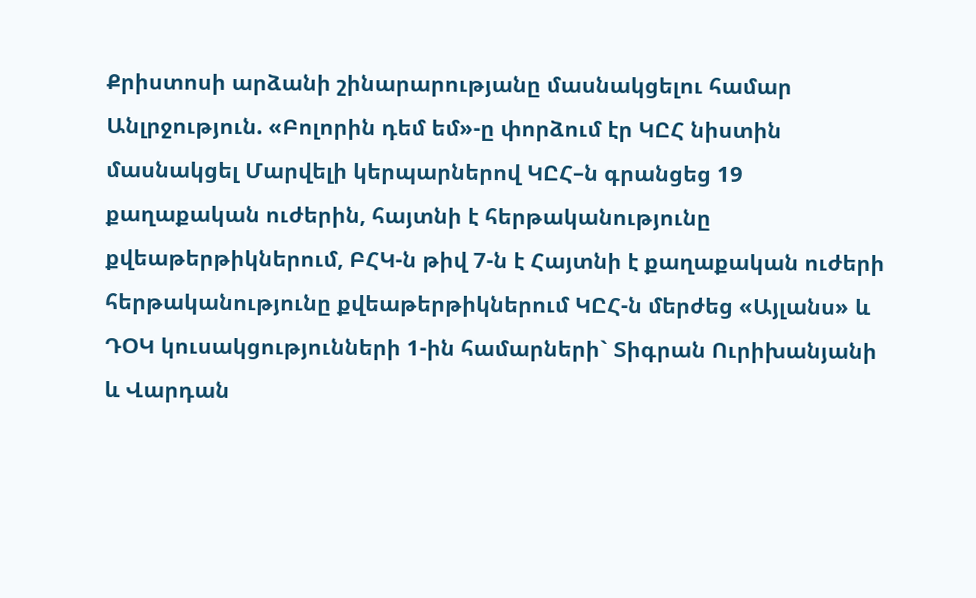Քրիստոսի արձանի շինարարությանը մասնակցելու համար Անլրջություն. «Բոլորին դեմ եմ»-ը փորձում էր ԿԸՀ նիստին մասնակցել Մարվելի կերպարներով ԿԸՀ–ն գրանցեց 19 քաղաքական ուժերին, հայտնի է հերթականությունը քվեաթերթիկներում, ԲՀԿ-ն թիվ 7-ն է Հայտնի է քաղաքական ուժերի հերթականությունը քվեաթերթիկներում ԿԸՀ-ն մերժեց «Այլանս» և ԴՕԿ կուսակցությունների 1-ին համարների` Տիգրան Ուրիխանյանի և Վարդան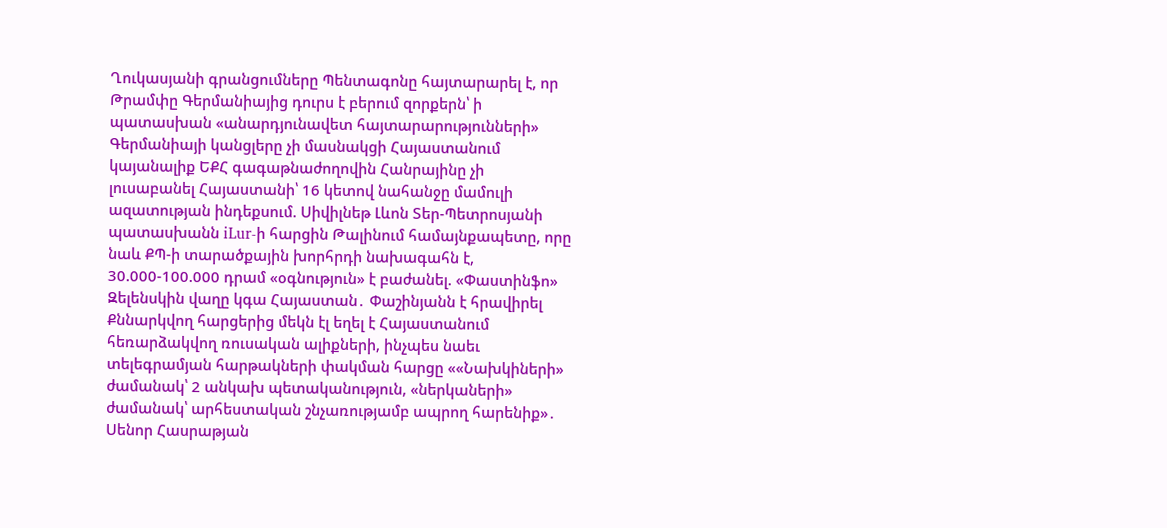Ղուկասյանի գրանցումները Պենտագոնը հայտարարել է, որ Թրամփը Գերմանիայից դուրս է բերում զորքերն՝ ի պատասխան «անարդյունավետ հայտարարությունների» Գերմանիայի կանցլերը չի մասնակցի Հայաստանում կայանալիք ԵՔՀ գագաթնաժողովին Հանրայինը չի լուսաբանել Հայաստանի՝ 16 կետով նահանջը մամուլի ազատության ինդեքսում. Սիվիլնեթ Լևոն Տեր-Պետրոսյանի պատասխանն iLur-ի հարցին Թալինում համայնքապետը, որը նաև ՔՊ-ի տարածքային խորհրդի նախագահն է, 30.000-100.000 դրամ «օգնություն» է բաժանել. «Փաստինֆո» Զելենսկին վաղը կգա Հայաստան․ Փաշինյանն է հրավիրել Քննարկվող հարցերից մեկն էլ եղել է Հայաստանում հեռարձակվող ռուսական ալիքների, ինչպես նաեւ տելեգրամյան հարթակների փակման հարցը ««Նախկիների» ժամանակ՝ 2 անկախ պետականություն, «ներկաների» ժամանակ՝ արհեստական շնչառությամբ ապրող հարենիք»․ Սենոր Հասրաթյան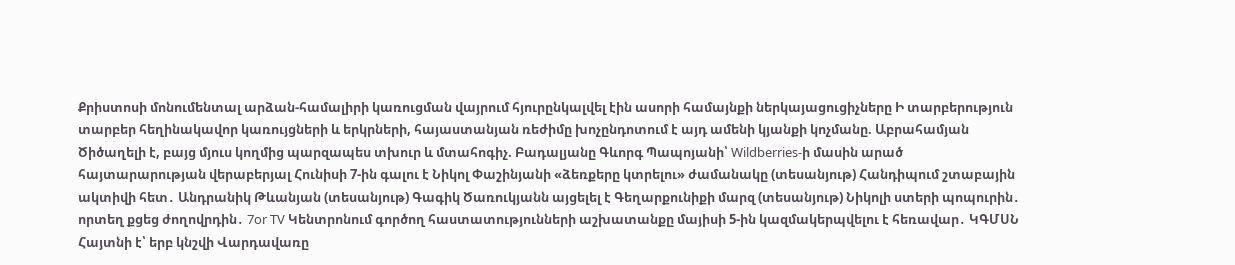Քրիստոսի մոնումենտալ արձան-համալիրի կառուցման վայրում հյուրընկալվել էին ասորի համայնքի ներկայացուցիչները Ի տարբերություն տարբեր հեղինակավոր կառույցների և երկրների, հայաստանյան ռեժիմը խոչընդոտում է այդ ամենի կյանքի կոչմանը. Աբրահամյան Ծիծաղելի է, բայց մյուս կողմից պարզապես տխուր և մտահոգիչ. Բադալյանը Գևորգ Պապոյանի՝ Wildberries-ի մասին արած հայտարարության վերաբերյալ Հունիսի 7-ին գալու է Նիկոլ Փաշինյանի «ձեռքերը կտրելու» ժամանակը (տեսանյութ) Հանդիպում շտաբային ակտիվի հետ․ Անդրանիկ Թևանյան (տեսանյութ) Գագիկ Ծառուկյանն այցելել է Գեղարքունիքի մարզ (տեսանյութ) Նիկոլի ստերի պոպուրին․ որտեղ քցեց ժողովրդին․ 7or TV Կենտրոնում գործող հաստատությունների աշխատանքը մայիսի 5-ին կազմակերպվելու է հեռավար․ ԿԳՄՍՆ Հայտնի է՝ երբ կնշվի Վարդավառը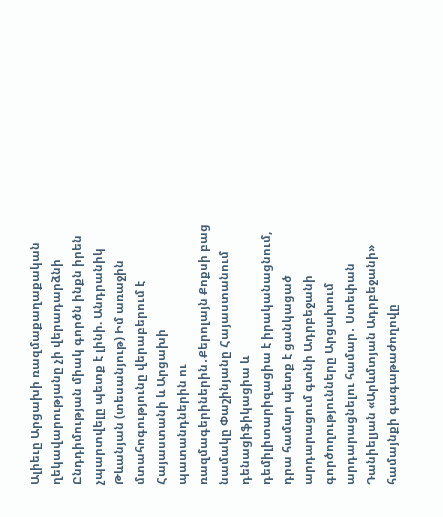Ալիեւը Արցախի ռազմաքաղաքական ղեկավարությանը չի վերադարձնի Ընդդիմության միակ գործն ինքն իրեն չպարտվելը պետք է լինի. Անդրանիկ Թևանյան (տեսանյութ) Իմ առաջին մտահոգությունը վերաբերում է Հայաստանի և Արցախի պատանդներին ու ռազմագերիներին․Քերոլայն Քոքսի բաց նամակը Փաշինյանը Հայաստանում դենացիֆիկացիա և դեմիլիտարիզացիա է իրականացնում, դրա համար պետք է ցանկացած արդարացում գտնի Ադրբեջանի գործողությունները Արցախում արդարացնելու համար․ Ստեփան Դանիելյան «Արևմտյան Ադրբեջանի» համայնքի գագաթաժողովը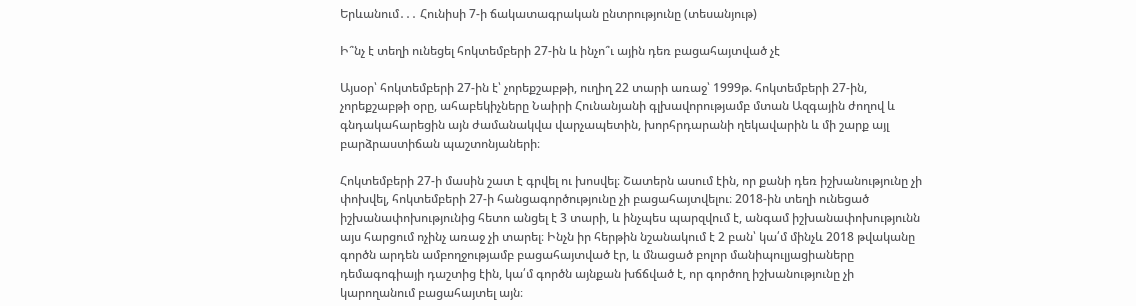Երևանում․․․ Հունիսի 7-ի ճակատագրական ընտրությունը (տեսանյութ)

Ի՞նչ է տեղի ունեցել հոկտեմբերի 27-ին և ինչո՞ւ ային դեռ բացահայտված չէ

Այսօր՝ հոկտեմբերի 27-ին է՝ չորեքշաբթի, ուղիղ 22 տարի առաջ՝ 1999թ. հոկտեմբերի 27-ին, չորեքշաբթի օրը, ահաբեկիչները Նաիրի Հունանյանի գլխավորությամբ մտան Ազգային ժողով և գնդակահարեցին այն ժամանակվա վարչապետին, խորհրդարանի ղեկավարին և մի շարք այլ բարձրաստիճան պաշտոնյաների։

Հոկտեմբերի 27-ի մասին շատ է գրվել ու խոսվել։ Շատերն ասում էին, որ քանի դեռ իշխանությունը չի փոխվել, հոկտեմբերի 27-ի հանցագործությունը չի բացահայտվելու։ 2018-ին տեղի ունեցած իշխանափոխությունից հետո անցել է 3 տարի, և ինչպես պարզվում է, անգամ իշխանափոխությունն այս հարցում ոչինչ առաջ չի տարել։ Ինչն իր հերթին նշանակում է 2 բան՝ կա՛մ մինչև 2018 թվականը գործն արդեն ամբողջությամբ բացահայտված էր, և մնացած բոլոր մանիպուլյացիաները դեմագոգիայի դաշտից էին, կա՛մ գործն այնքան խճճված է, որ գործող իշխանությունը չի կարողանում բացահայտել այն։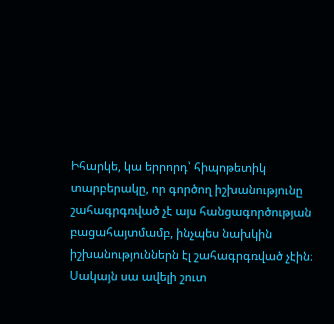Իհարկե, կա երրորդ՝ հիպոթետիկ տարբերակը, որ գործող իշխանությունը շահագրգռված չէ այս հանցագործության բացահայտմամբ, ինչպես նախկին իշխանություններն էլ շահագրգռված չէին։ Սակայն սա ավելի շուտ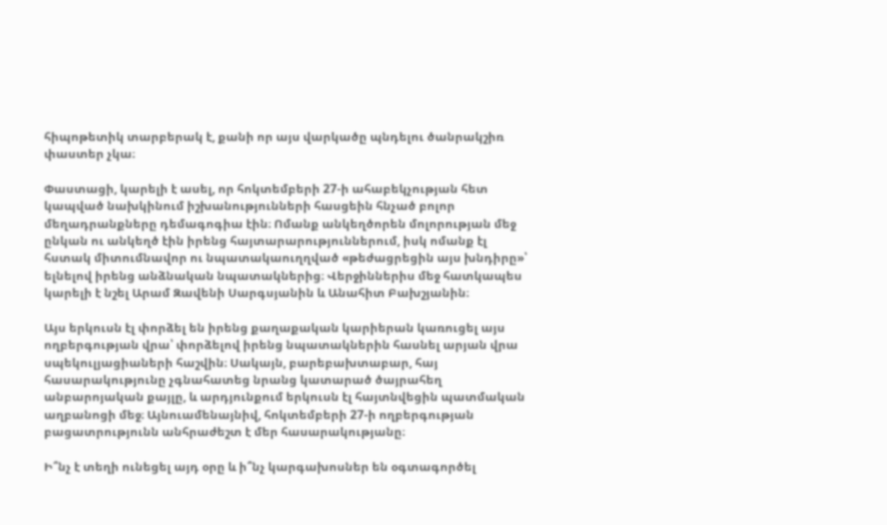հիպոթետիկ տարբերակ է, քանի որ այս վարկածը պնդելու ծանրակշիռ փաստեր չկա։

Փաստացի, կարելի է ասել, որ հոկտեմբերի 27-ի ահաբեկչության հետ կապված նախկինում իշխանությունների հասցեին հնչած բոլոր մեղադրանքները դեմագոգիա էին։ Ոմանք անկեղծորեն մոլորության մեջ ընկան ու անկեղծ էին իրենց հայտարարություններում, իսկ ոմանք էլ հստակ միտումնավոր ու նպատակաուղղված «թեժացրեցին այս խնդիրը»՝ ելնելով իրենց անձնական նպատակներից։ Վերջիններիս մեջ հատկապես կարելի է նշել Արամ Զավենի Սարգսյանին և Անահիտ Բախշյանին։

Այս երկուսն էլ փորձել են իրենց քաղաքական կարիերան կառուցել այս ողբերգության վրա՝ փորձելով իրենց նպատակներին հասնել արյան վրա սպեկուլյացիաների հաշվին։ Սակայն, բարեբախտաբար, հայ հասարակությունը չգնահատեց նրանց կատարած ծայրահեղ անբարոյական քայլը, և արդյունքում երկուսն էլ հայտնվեցին պատմական աղբանոցի մեջ։ Այնուամենայնիվ, հոկտեմբերի 27-ի ողբերգության բացատրությունն անհրաժեշտ է մեր հասարակությանը։

Ի՞նչ է տեղի ունեցել այդ օրը և ի՞նչ կարգախոսներ են օգտագործել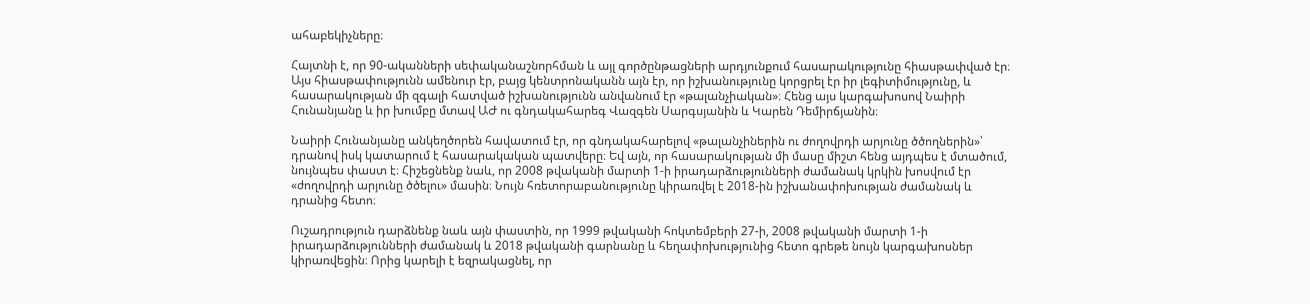ահաբեկիչները։

Հայտնի է, որ 90-ականների սեփականաշնորհման և այլ գործընթացների արդյունքում հասարակությունը հիասթափված էր։ Այս հիասթափությունն ամենուր էր, բայց կենտրոնականն այն էր, որ իշխանությունը կորցրել էր իր լեգիտիմությունը, և հասարակության մի զգալի հատված իշխանությունն անվանում էր «թալանչիական»։ Հենց այս կարգախոսով Նաիրի Հունանյանը և իր խումբը մտավ ԱԺ ու գնդակահարեգ Վազգեն Սարգսյանին և Կարեն Դեմիրճյանին։

Նաիրի Հունանյանը անկեղծորեն հավատում էր, որ գնդակահարելով «թալանչիներին ու ժողովրդի արյունը ծծողներին»՝ դրանով իսկ կատարում է հասարակական պատվերը։ Եվ այն, որ հասարակության մի մասը միշտ հենց այդպես է մտածում, նույնպես փաստ է։ Հիշեցնենք նաև, որ 2008 թվականի մարտի 1-ի իրադարձությունների ժամանակ կրկին խոսվում էր «ժողովրդի արյունը ծծելու» մասին։ Նույն հռետորաբանությունը կիրառվել է 2018-ին իշխանափոխության ժամանակ և դրանից հետո։

Ուշադրություն դարձնենք նաև այն փաստին, որ 1999 թվականի հոկտեմբերի 27-ի, 2008 թվականի մարտի 1-ի իրադարձությունների ժամանակ և 2018 թվականի գարնանը և հեղափոխությունից հետո գրեթե նույն կարգախոսներ կիրառվեցին։ Որից կարելի է եզրակացնել, որ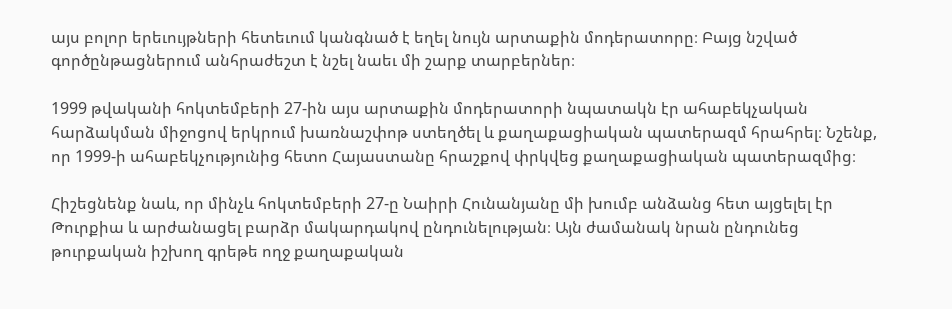այս բոլոր երեւույթների հետեւում կանգնած է եղել նույն արտաքին մոդերատորը։ Բայց նշված գործընթացներում անհրաժեշտ է նշել նաեւ մի շարք տարբերներ։

1999 թվականի հոկտեմբերի 27-ին այս արտաքին մոդերատորի նպատակն էր ահաբեկչական հարձակման միջոցով երկրում խառնաշփոթ ստեղծել և քաղաքացիական պատերազմ հրահրել։ Նշենք, որ 1999-ի ահաբեկչությունից հետո Հայաստանը հրաշքով փրկվեց քաղաքացիական պատերազմից։

Հիշեցնենք նաև, որ մինչև հոկտեմբերի 27-ը Նաիրի Հունանյանը մի խումբ անձանց հետ այցելել էր Թուրքիա և արժանացել բարձր մակարդակով ընդունելության։ Այն ժամանակ նրան ընդունեց թուրքական իշխող գրեթե ողջ քաղաքական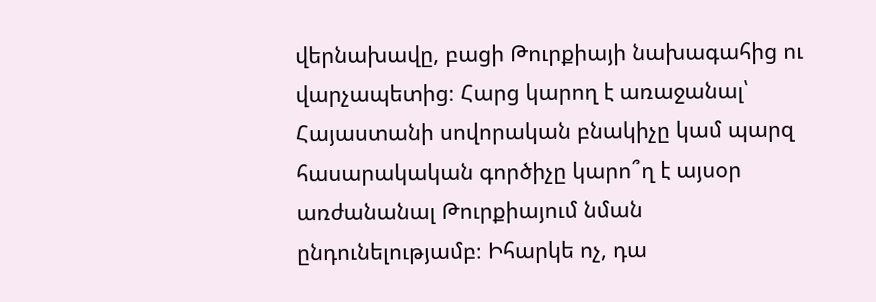վերնախավը, բացի Թուրքիայի նախագահից ու վարչապետից։ Հարց կարող է առաջանալ՝ Հայաստանի սովորական բնակիչը կամ պարզ հասարակական գործիչը կարո՞ղ է այսօր առժանանալ Թուրքիայում նման ընդունելությամբ։ Իհարկե ոչ, դա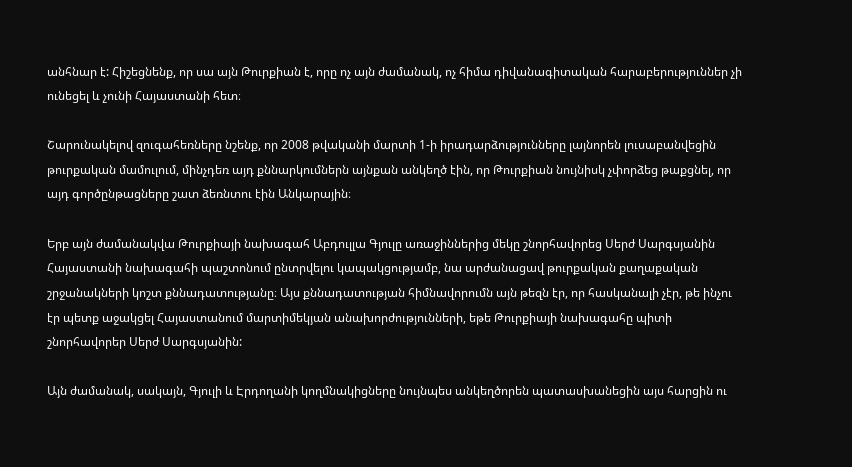անհնար է: Հիշեցնենք, որ սա այն Թուրքիան է, որը ոչ այն ժամանակ, ոչ հիմա դիվանագիտական հարաբերություններ չի ունեցել և չունի Հայաստանի հետ։

Շարունակելով զուգահեռները նշենք, որ 2008 թվականի մարտի 1-ի իրադարձությունները լայնորեն լուսաբանվեցին թուրքական մամուլում, մինչդեռ այդ քննարկումներն այնքան անկեղծ էին, որ Թուրքիան նույնիսկ չփորձեց թաքցնել, որ այդ գործընթացները շատ ձեռնտու էին Անկարային։

Երբ այն ժամանակվա Թուրքիայի նախագահ Աբդուլլա Գյուլը առաջիններից մեկը շնորհավորեց Սերժ Սարգսյանին Հայաստանի նախագահի պաշտոնում ընտրվելու կապակցությամբ, նա արժանացավ թուրքական քաղաքական շրջանակների կոշտ քննադատությանը։ Այս քննադատության հիմնավորումն այն թեզն էր, որ հասկանալի չէր, թե ինչու էր պետք աջակցել Հայաստանում մարտիմեկյան անախորժությունների, եթե Թուրքիայի նախագահը պիտի շնորհավորեր Սերժ Սարգսյանին:

Այն ժամանակ, սակայն, Գյուլի և Էրդողանի կողմնակիցները նույնպես անկեղծորեն պատասխանեցին այս հարցին ու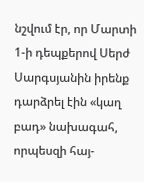նշվում էր, որ Մարտի 1-ի դեպքերով Սերժ Սարգսյանին իրենք դարձրել էին «կաղ բադ» նախագահ, որպեսզի հայ-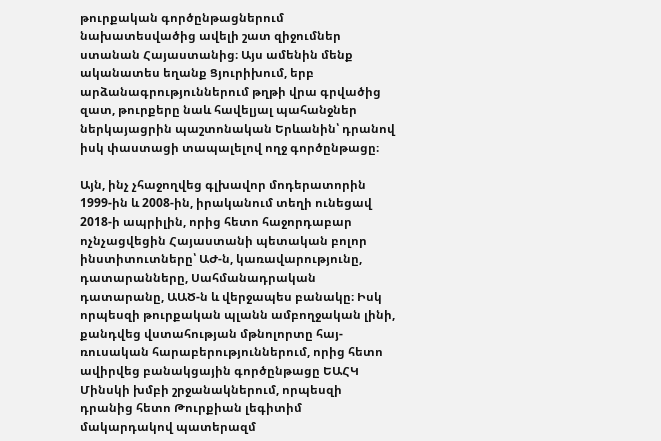թուրքական գործընթացներում նախատեսվածից ավելի շատ զիջումներ ստանան Հայաստանից։ Այս ամենին մենք ականատես եղանք Ցյուրիխում, երբ արձանագրություններում թղթի վրա գրվածից զատ, թուրքերը նաև հավելյալ պահանջներ ներկայացրին պաշտոնական Երևանին՝ դրանով իսկ փաստացի տապալելով ողջ գործընթացը։

Այն, ինչ չհաջողվեց գլխավոր մոդերատորին 1999-ին և 2008-ին, իրականում տեղի ունեցավ 2018-ի ապրիլին, որից հետո հաջորդաբար ոչնչացվեցին Հայաստանի պետական բոլոր ինստիտուտները՝ ԱԺ-ն, կառավարությունը, դատարանները, Սահմանադրական դատարանը, ԱԱԾ-ն և վերջապես բանակը։ Իսկ որպեսզի թուրքական պլանն ամբողջական լինի, քանդվեց վստահության մթնոլորտը հայ-ռուսական հարաբերություններում, որից հետո ավիրվեց բանակցային գործընթացը ԵԱՀԿ Մինսկի խմբի շրջանակներում, որպեսզի դրանից հետո Թուրքիան լեգիտիմ մակարդակով պատերազմ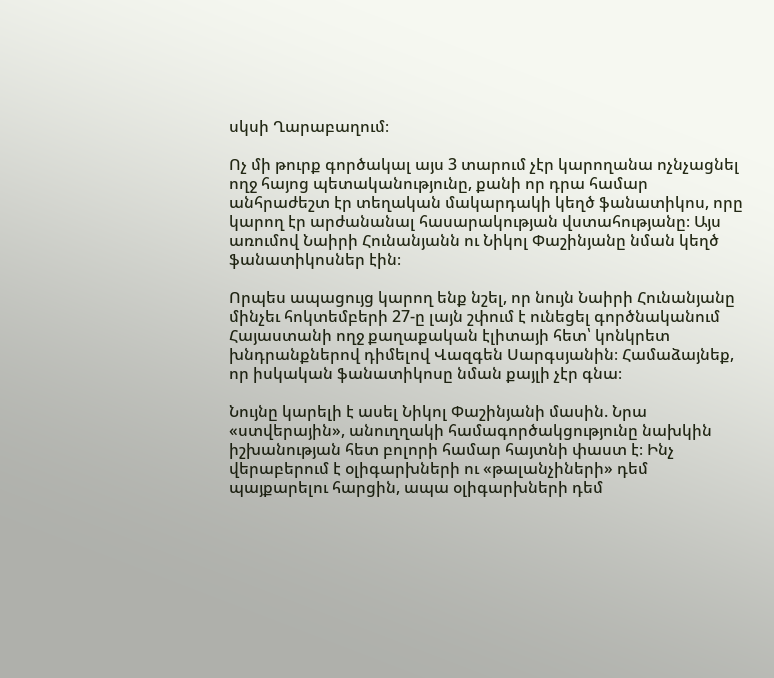սկսի Ղարաբաղում։

Ոչ մի թուրք գործակալ այս 3 տարում չէր կարողանա ոչնչացնել ողջ հայոց պետականությունը, քանի որ դրա համար անհրաժեշտ էր տեղական մակարդակի կեղծ ֆանատիկոս, որը կարող էր արժանանալ հասարակության վստահությանը։ Այս առումով Նաիրի Հունանյանն ու Նիկոլ Փաշինյանը նման կեղծ ֆանատիկոսներ էին։

Որպես ապացույց կարող ենք նշել, որ նույն Նաիրի Հունանյանը մինչեւ հոկտեմբերի 27-ը լայն շփում է ունեցել գործնականում Հայաստանի ողջ քաղաքական էլիտայի հետ՝ կոնկրետ խնդրանքներով դիմելով Վազգեն Սարգսյանին։ Համաձայնեք, որ իսկական ֆանատիկոսը նման քայլի չէր գնա։

Նույնը կարելի է ասել Նիկոլ Փաշինյանի մասին. Նրա «ստվերային», անուղղակի համագործակցությունը նախկին իշխանության հետ բոլորի համար հայտնի փաստ է։ Ինչ վերաբերում է օլիգարխների ու «թալանչիների» դեմ պայքարելու հարցին, ապա օլիգարխների դեմ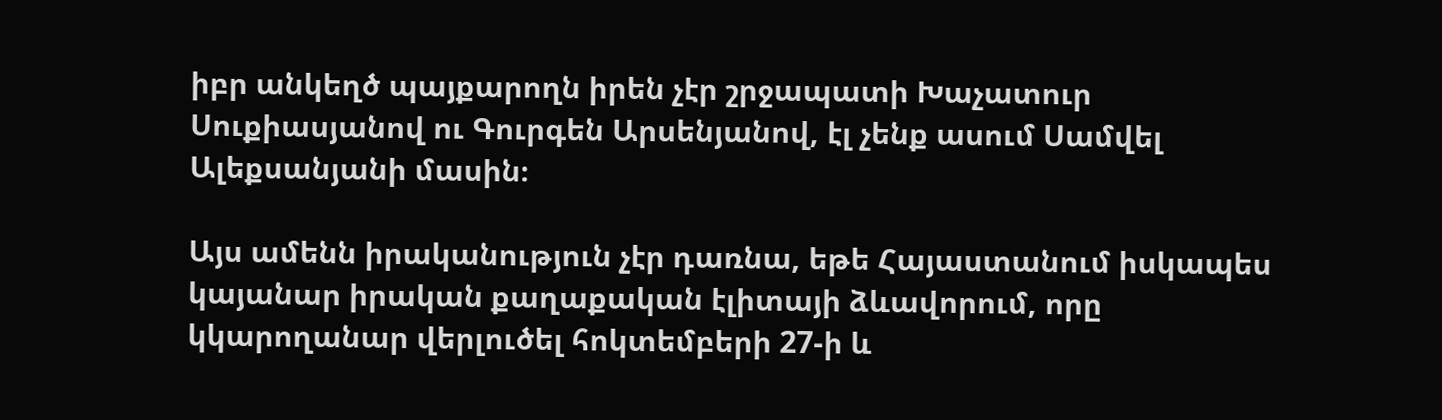իբր անկեղծ պայքարողն իրեն չէր շրջապատի Խաչատուր Սուքիասյանով ու Գուրգեն Արսենյանով, էլ չենք ասում Սամվել Ալեքսանյանի մասին։

Այս ամենն իրականություն չէր դառնա, եթե Հայաստանում իսկապես կայանար իրական քաղաքական էլիտայի ձևավորում, որը կկարողանար վերլուծել հոկտեմբերի 27-ի և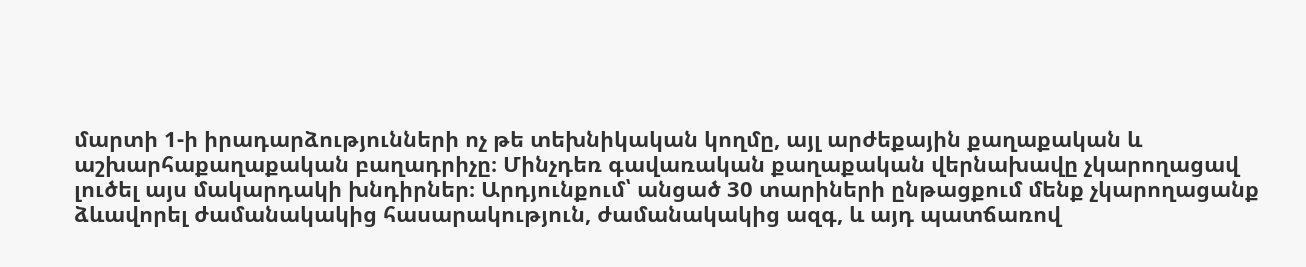մարտի 1-ի իրադարձությունների ոչ թե տեխնիկական կողմը, այլ արժեքային քաղաքական և աշխարհաքաղաքական բաղադրիչը։ Մինչդեռ գավառական քաղաքական վերնախավը չկարողացավ լուծել այս մակարդակի խնդիրներ։ Արդյունքում՝ անցած 30 տարիների ընթացքում մենք չկարողացանք ձևավորել ժամանակակից հասարակություն, ժամանակակից ազգ, և այդ պատճառով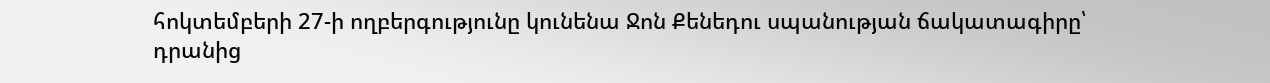հոկտեմբերի 27-ի ողբերգությունը կունենա Ջոն Քենեդու սպանության ճակատագիրը՝ դրանից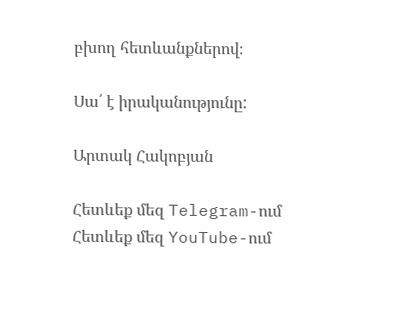բխող հետևանքներով։

Սա՛ է իրականությունը:

Արտակ Հակոբյան

Հետևեք մեզ Telegram-ում
Հետևեք մեզ YouTube-ում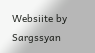Websiite by Sargssyan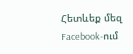Հետևեք մեզ Facebook-ում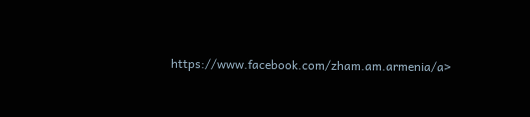https://www.facebook.com/zham.am.armenia/a>